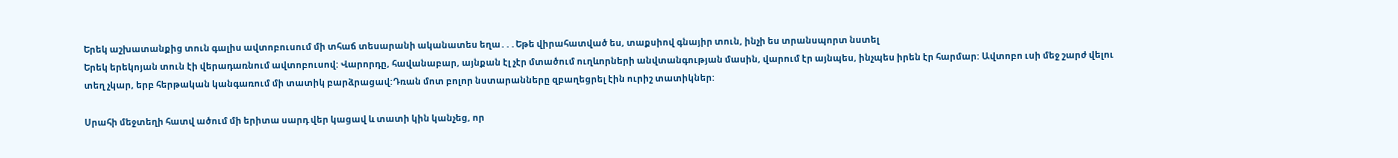Երեկ աշխատանքից տուն գալիս ավտոբուսում մի տհաճ տեսարանի ականատես եղա․․․Եթե վիրահատված ես, տաքսիով գնայիր տուն, ինչի ես տրանսպորտ նստել
Երեկ երեկոյան տուն էի վերադառնում ավտոբուսով: Վարորդը, հավանաբար, այնքան էլ չէր մտածում ուղևորների անվտանգության մասին, վարում էր այնպես, ինչպես իրեն էր հարմար: Ավտոբո ւսի մեջ շարժ վելու տեղ չկար, երբ հերթական կանգառում մի տատիկ բարձրացավ:Դռան մոտ բոլոր նստարանները զբաղեցրել էին ուրիշ տատիկներ:

Սրահի մեջտեղի հատվ ածում մի երիտա սարդ վեր կացավ և տատի կին կանչեց, որ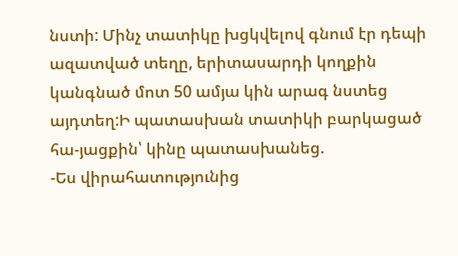նստի: Մինչ տատիկը խցկվելով գնում էր դեպի ազատված տեղը, երիտասարդի կողքին կանգնած մոտ 50 ամյա կին արագ նստեց այդտեղ:Ի պատասխան տատիկի բարկացած հա-յացքին՝ կինը պատասխանեց.
-Ես վիրահատությունից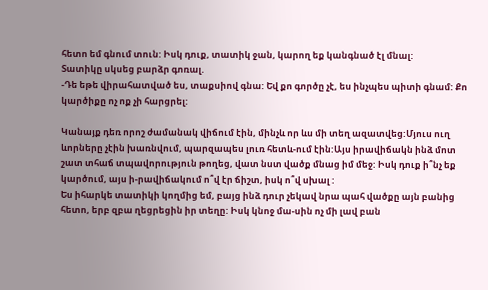հետո եմ գնում տուն: Իսկ դուք, տատիկ ջան, կարող եք կանգնած էլ մնալ:
Տատիկը սկսեց բարձր գոռալ.
-Դե եթե վիրահատված ես, տաքսիով գնա: Եվ քո գործը չէ, ես ինչպես պիտի գնամ: Քո կարծիքը ոչ ոք չի հարցրել:

Կանայք դեռ որոշ ժամանակ վիճում էին, մինչև որ ևս մի տեղ ազատվեց:Մյուս ուղ ևորները չէին խառնվում, պարզապես լուռ հետև-ում էին:Այս իրավիճակն ինձ մոտ շատ տհաճ տպավորություն թողեց, վատ նստ վածք մնաց իմ մեջ: Իսկ դուք ի՞նչ եք կարծում, այս ի-րավիճակում ո՞վ էր ճիշտ, իսկ ո՞վ սխալ :
Ես իհարկե տատիկի կողմից եմ, բայց ինձ դուր չեկավ նրա պահ վածքը այն բանից հետո, երբ զբա ղեցրեցին իր տեղը: Իսկ կնոջ մա-սին ոչ մի լավ բան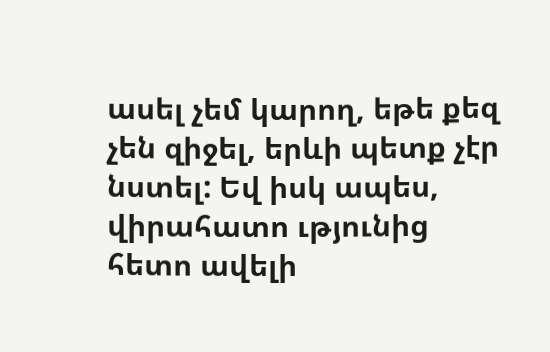ասել չեմ կարող, եթե քեզ չեն զիջել, երևի պետք չէր նստել: Եվ իսկ ապես, վիրահատո ւթյունից հետո ավելի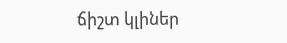ճիշտ կլիներ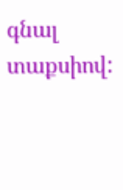գնալ տաքսիով: